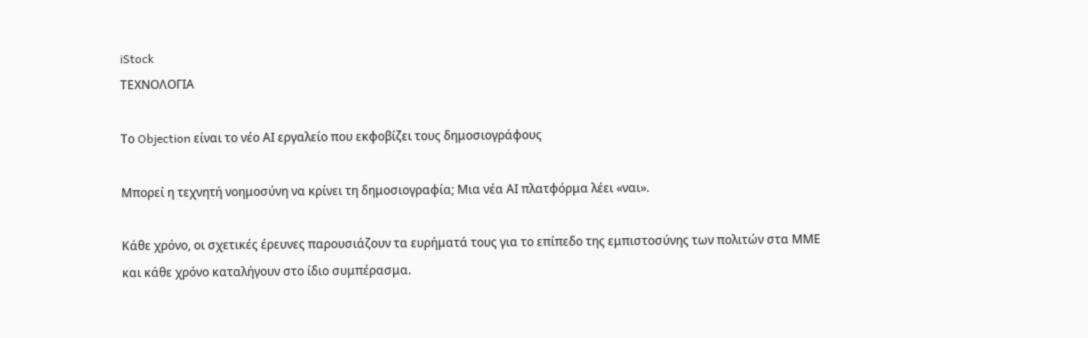iStock
ΤΕΧΝΟΛΟΓΙΑ

Το Objection είναι το νέο ΑΙ εργαλείο που εκφοβίζει τους δημοσιογράφους

Μπορεί η τεχνητή νοημοσύνη να κρίνει τη δημοσιογραφία; Μια νέα ΑΙ πλατφόρμα λέει «ναι».

Κάθε χρόνο, οι σχετικές έρευνες παρουσιάζουν τα ευρήματά τους για το επίπεδο της εμπιστοσύνης των πολιτών στα ΜΜΕ και κάθε χρόνο καταλήγουν στο ίδιο συμπέρασμα.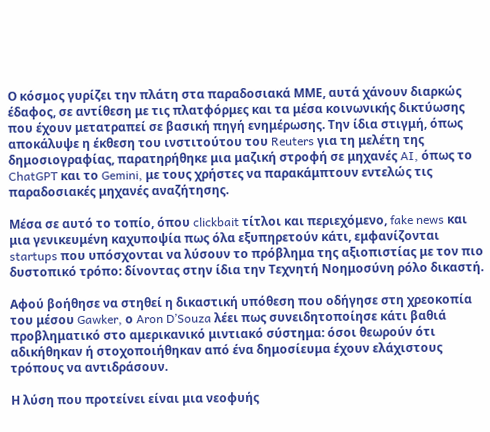Ο κόσμος γυρίζει την πλάτη στα παραδοσιακά ΜΜΕ, αυτά χάνουν διαρκώς έδαφος, σε αντίθεση με τις πλατφόρμες και τα μέσα κοινωνικής δικτύωσης που έχουν μετατραπεί σε βασική πηγή ενημέρωσης. Την ίδια στιγμή, όπως αποκάλυψε η έκθεση του ινστιτούτου του Reuters για τη μελέτη της δημοσιογραφίας, παρατηρήθηκε μια μαζική στροφή σε μηχανές AI, όπως το ChatGPT και το Gemini, με τους χρήστες να παρακάμπτουν εντελώς τις παραδοσιακές μηχανές αναζήτησης.

Μέσα σε αυτό το τοπίο, όπου clickbait τίτλοι και περιεχόμενο, fake news και μια γενικευμένη καχυποψία πως όλα εξυπηρετούν κάτι, εμφανίζονται startups που υπόσχονται να λύσουν το πρόβλημα της αξιοπιστίας με τον πιο δυστοπικό τρόπο: δίνοντας στην ίδια την Τεχνητή Νοημοσύνη ρόλο δικαστή.

Αφού βοήθησε να στηθεί η δικαστική υπόθεση που οδήγησε στη χρεοκοπία του μέσου Gawker, ο Aron D’Souza λέει πως συνειδητοποίησε κάτι βαθιά προβληματικό στο αμερικανικό μιντιακό σύστημα: όσοι θεωρούν ότι αδικήθηκαν ή στοχοποιήθηκαν από ένα δημοσίευμα έχουν ελάχιστους τρόπους να αντιδράσουν.

Η λύση που προτείνει είναι μια νεοφυής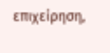επιχείρηση,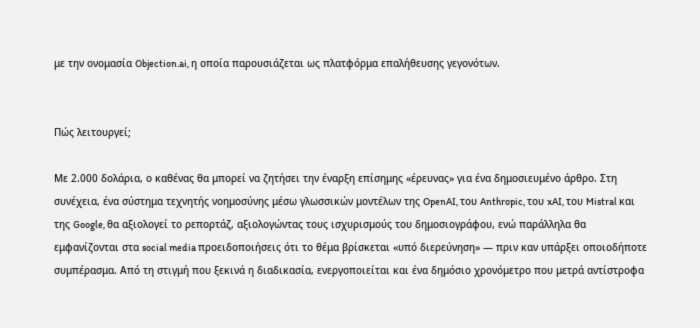με την ονομασία Objection.ai, η οποία παρουσιάζεται ως πλατφόρμα επαλήθευσης γεγονότων.


Πώς λειτουργεί;

Με 2.000 δολάρια, ο καθένας θα μπορεί να ζητήσει την έναρξη επίσημης «έρευνας» για ένα δημοσιευμένο άρθρο. Στη συνέχεια, ένα σύστημα τεχνητής νοημοσύνης μέσω γλωσσικών μοντέλων της OpenAI, του Anthropic, του xAI, του Mistral και της Google, θα αξιολογεί το ρεπορτάζ, αξιολογώντας τους ισχυρισμούς του δημοσιογράφου, ενώ παράλληλα θα εμφανίζονται στα social media προειδοποιήσεις ότι το θέμα βρίσκεται «υπό διερεύνηση» — πριν καν υπάρξει οποιοδήποτε συμπέρασμα. Από τη στιγμή που ξεκινά η διαδικασία, ενεργοποιείται και ένα δημόσιο χρονόμετρο που μετρά αντίστροφα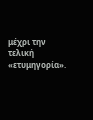μέχρι την τελική «ετυμηγορία».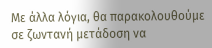Με άλλα λόγια, θα παρακολουθούμε σε ζωντανή μετάδοση να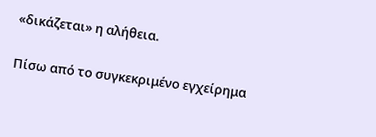«δικάζεται» η αλήθεια.

Πίσω από το συγκεκριμένο εγχείρημα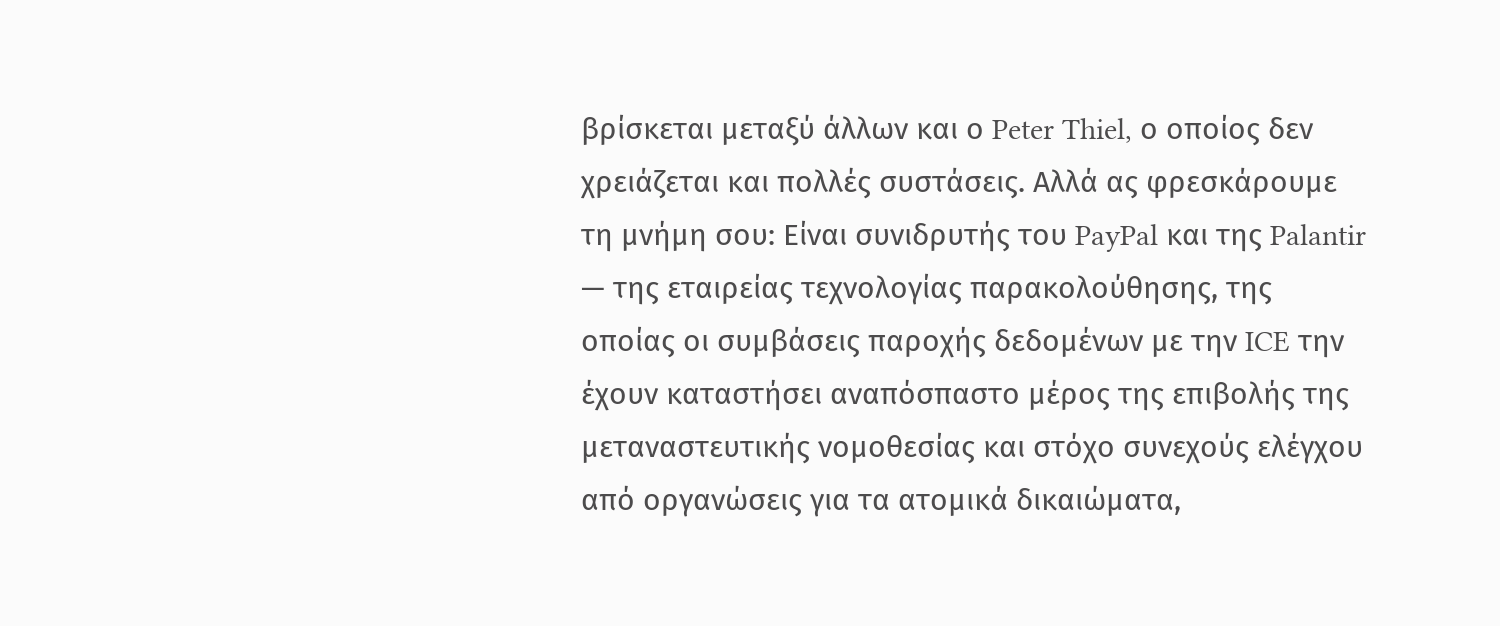βρίσκεται μεταξύ άλλων και ο Peter Thiel, ο οποίος δεν χρειάζεται και πολλές συστάσεις. Αλλά ας φρεσκάρουμε τη μνήμη σου: Είναι συνιδρυτής του PayPal και της Palantir — της εταιρείας τεχνολογίας παρακολούθησης, της οποίας οι συμβάσεις παροχής δεδομένων με την ICE την έχουν καταστήσει αναπόσπαστο μέρος της επιβολής της μεταναστευτικής νομοθεσίας και στόχο συνεχούς ελέγχου από οργανώσεις για τα ατομικά δικαιώματα,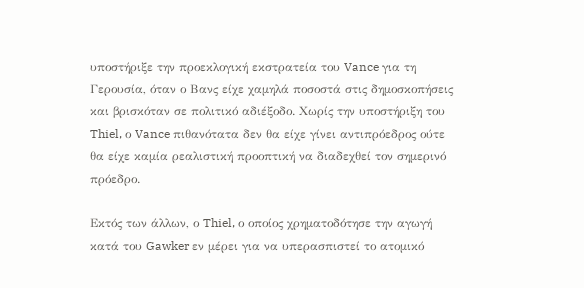υποστήριξε την προεκλογική εκστρατεία του Vance για τη Γερουσία, όταν ο Βανς είχε χαμηλά ποσοστά στις δημοσκοπήσεις και βρισκόταν σε πολιτικό αδιέξοδο. Χωρίς την υποστήριξη του Thiel, ο Vance πιθανότατα δεν θα είχε γίνει αντιπρόεδρος ούτε θα είχε καμία ρεαλιστική προοπτική να διαδεχθεί τον σημερινό πρόεδρο.

Εκτός των άλλων, ο Thiel, ο οποίος χρηματοδότησε την αγωγή κατά του Gawker εν μέρει για να υπερασπιστεί το ατομικό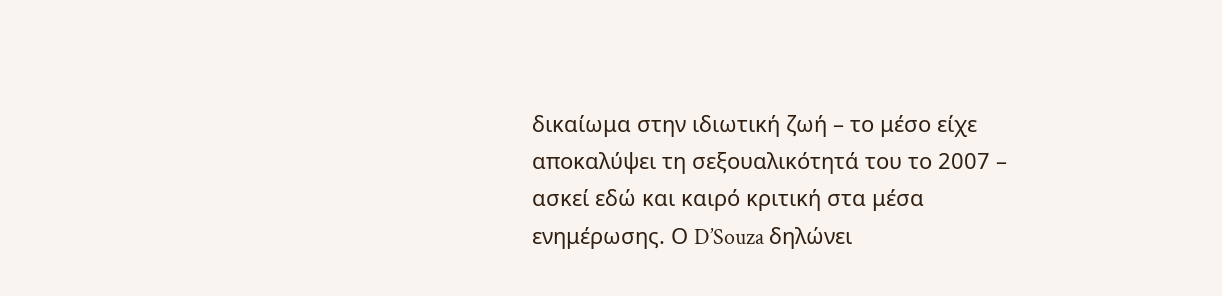δικαίωμα στην ιδιωτική ζωή – το μέσο είχε αποκαλύψει τη σεξουαλικότητά του το 2007 – ασκεί εδώ και καιρό κριτική στα μέσα ενημέρωσης. Ο D’Souza δηλώνει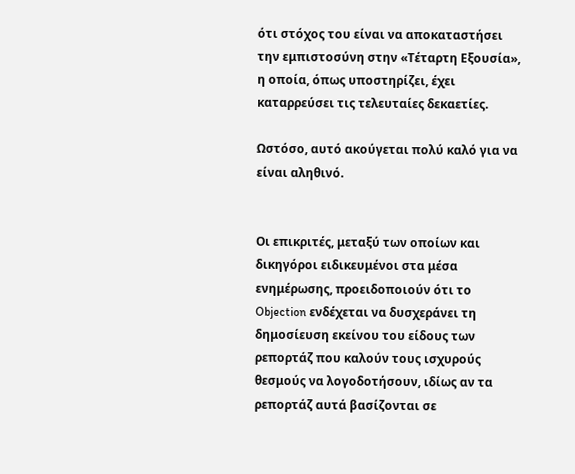ότι στόχος του είναι να αποκαταστήσει την εμπιστοσύνη στην «Τέταρτη Εξουσία», η οποία, όπως υποστηρίζει, έχει καταρρεύσει τις τελευταίες δεκαετίες.

Ωστόσο, αυτό ακούγεται πολύ καλό για να είναι αληθινό.


Οι επικριτές, μεταξύ των οποίων και δικηγόροι ειδικευμένοι στα μέσα ενημέρωσης, προειδοποιούν ότι το Objection ενδέχεται να δυσχεράνει τη δημοσίευση εκείνου του είδους των ρεπορτάζ που καλούν τους ισχυρούς θεσμούς να λογοδοτήσουν, ιδίως αν τα ρεπορτάζ αυτά βασίζονται σε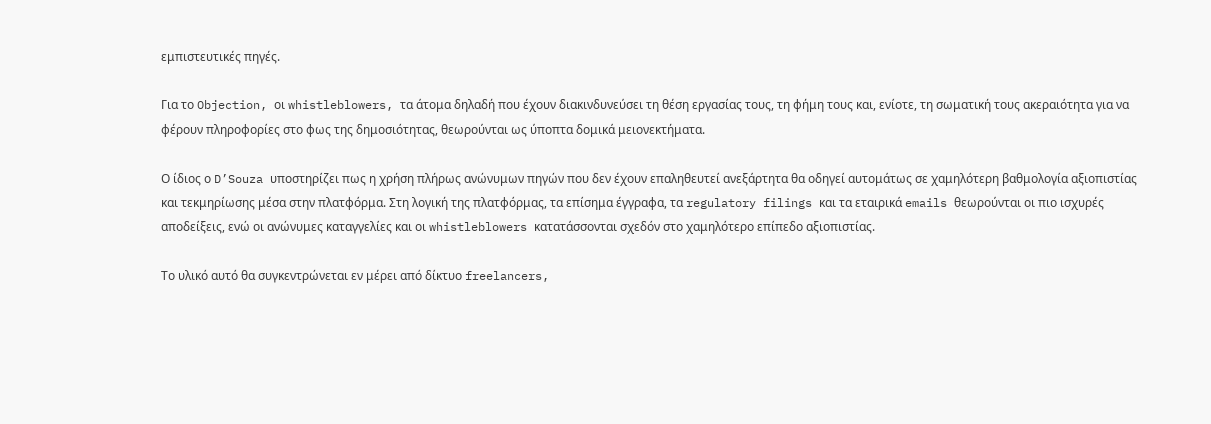εμπιστευτικές πηγές.

Για το Objection, οι whistleblowers, τα άτομα δηλαδή που έχουν διακινδυνεύσει τη θέση εργασίας τους, τη φήμη τους και, ενίοτε, τη σωματική τους ακεραιότητα για να φέρουν πληροφορίες στο φως της δημοσιότητας, θεωρούνται ως ύποπτα δομικά μειονεκτήματα.

Ο ίδιος ο D’Souza υποστηρίζει πως η χρήση πλήρως ανώνυμων πηγών που δεν έχουν επαληθευτεί ανεξάρτητα θα οδηγεί αυτομάτως σε χαμηλότερη βαθμολογία αξιοπιστίας και τεκμηρίωσης μέσα στην πλατφόρμα. Στη λογική της πλατφόρμας, τα επίσημα έγγραφα, τα regulatory filings και τα εταιρικά emails θεωρούνται οι πιο ισχυρές αποδείξεις, ενώ οι ανώνυμες καταγγελίες και οι whistleblowers κατατάσσονται σχεδόν στο χαμηλότερο επίπεδο αξιοπιστίας.

Το υλικό αυτό θα συγκεντρώνεται εν μέρει από δίκτυο freelancers,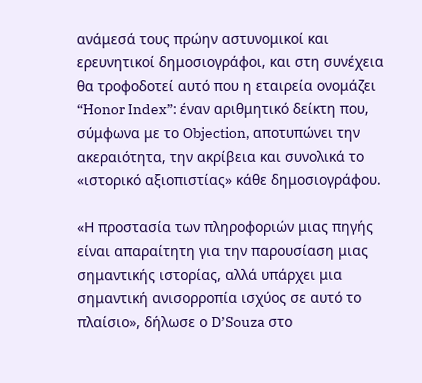ανάμεσά τους πρώην αστυνομικοί και ερευνητικοί δημοσιογράφοι, και στη συνέχεια θα τροφοδοτεί αυτό που η εταιρεία ονομάζει “Honor Index”: έναν αριθμητικό δείκτη που, σύμφωνα με το Objection, αποτυπώνει την ακεραιότητα, την ακρίβεια και συνολικά το «ιστορικό αξιοπιστίας» κάθε δημοσιογράφου.

«Η προστασία των πληροφοριών μιας πηγής είναι απαραίτητη για την παρουσίαση μιας σημαντικής ιστορίας, αλλά υπάρχει μια σημαντική ανισορροπία ισχύος σε αυτό το πλαίσιο», δήλωσε ο D’Souza στο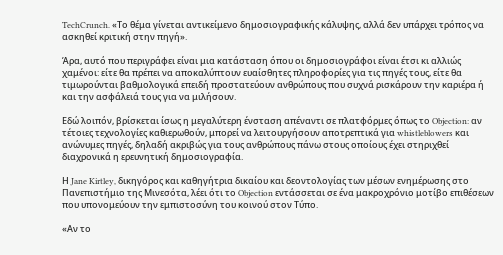TechCrunch. «Το θέμα γίνεται αντικείμενο δημοσιογραφικής κάλυψης, αλλά δεν υπάρχει τρόπος να ασκηθεί κριτική στην πηγή».

Άρα, αυτό που περιγράφει είναι μια κατάσταση όπου οι δημοσιογράφοι είναι έτσι κι αλλιώς χαμένοι: είτε θα πρέπει να αποκαλύπτουν ευαίσθητες πληροφορίες για τις πηγές τους, είτε θα τιμωρούνται βαθμολογικά επειδή προστατεύουν ανθρώπους που συχνά ρισκάρουν την καριέρα ή και την ασφάλειά τους για να μιλήσουν.

Εδώ λοιπόν, βρίσκεται ίσως η μεγαλύτερη ένσταση απέναντι σε πλατφόρμες όπως το Objection: αν τέτοιες τεχνολογίες καθιερωθούν, μπορεί να λειτουργήσουν αποτρεπτικά για whistleblowers και ανώνυμες πηγές, δηλαδή ακριβώς για τους ανθρώπους πάνω στους οποίους έχει στηριχθεί διαχρονικά η ερευνητική δημοσιογραφία.

Η Jane Kirtley, δικηγόρος και καθηγήτρια δικαίου και δεοντολογίας των μέσων ενημέρωσης στο Πανεπιστήμιο της Μινεσότα, λέει ότι το Objection εντάσσεται σε ένα μακροχρόνιο μοτίβο επιθέσεων που υπονομεύουν την εμπιστοσύνη του κοινού στον Τύπο.

«Αν το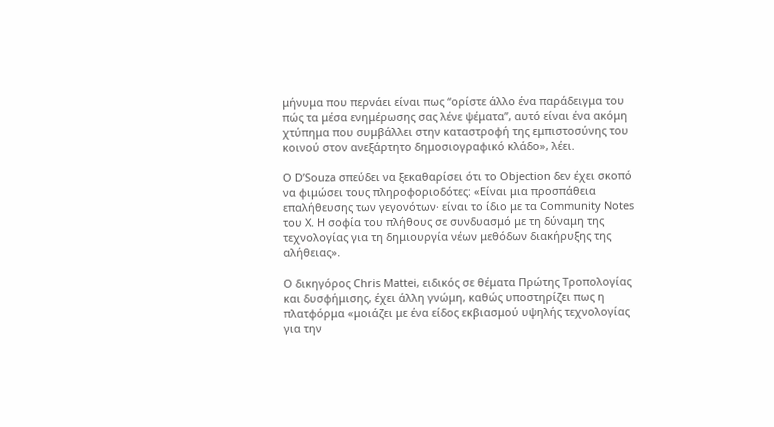μήνυμα που περνάει είναι πως “ορίστε άλλο ένα παράδειγμα του πώς τα μέσα ενημέρωσης σας λένε ψέματα”, αυτό είναι ένα ακόμη χτύπημα που συμβάλλει στην καταστροφή της εμπιστοσύνης του κοινού στον ανεξάρτητο δημοσιογραφικό κλάδο», λέει.

Ο D’Souza σπεύδει να ξεκαθαρίσει ότι το Objection δεν έχει σκοπό να φιμώσει τους πληροφοριοδότες: «Είναι μια προσπάθεια επαλήθευσης των γεγονότων· είναι το ίδιο με τα Community Notes του X. Η σοφία του πλήθους σε συνδυασμό με τη δύναμη της τεχνολογίας για τη δημιουργία νέων μεθόδων διακήρυξης της αλήθειας».

Ο δικηγόρος Chris Mattei, ειδικός σε θέματα Πρώτης Τροπολογίας και δυσφήμισης, έχει άλλη γνώμη, καθώς υποστηρίζει πως η πλατφόρμα «μοιάζει με ένα είδος εκβιασμού υψηλής τεχνολογίας για την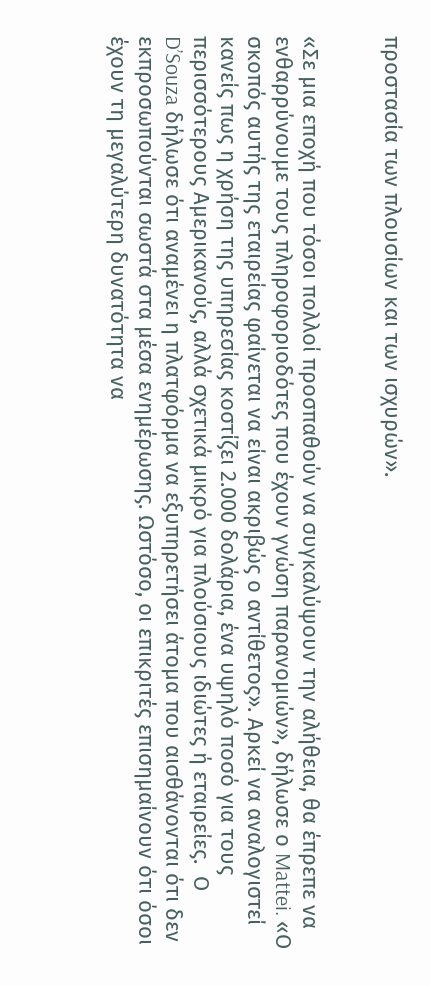προστασία των πλουσίων και των ισχυρών».


«Σε μια εποχή που τόσοι πολλοί προσπαθούν να συγκαλύψουν την αλήθεια, θα έπρεπε να ενθαρρύνουμε τους πληροφοριοδότες που έχουν γνώση παρανομιών», δήλωσε ο Mattei. «Ο σκοπός αυτής της εταιρείας φαίνεται να είναι ακριβώς ο αντίθετος». Αρκεί να αναλογιστεί κανείς πως η χρήση της υπηρεσίας κοστίζει 2.000 δολάρια, ένα υψηλό ποσό για τους περισσότερους Αμερικανούς, αλλά σχετικά μικρό για πλούσιους ιδιώτες ή εταιρείες.  Ο D’Souza δήλωσε ότι αναμένει η πλατφόρμα να εξυπηρετήσει άτομα που αισθάνονται ότι δεν εκπροσωπούνται σωστά στα μέσα ενημέρωσης. Ωστόσο, οι επικριτές επισημαίνουν ότι όσοι έχουν τη μεγαλύτερη δυνατότητα να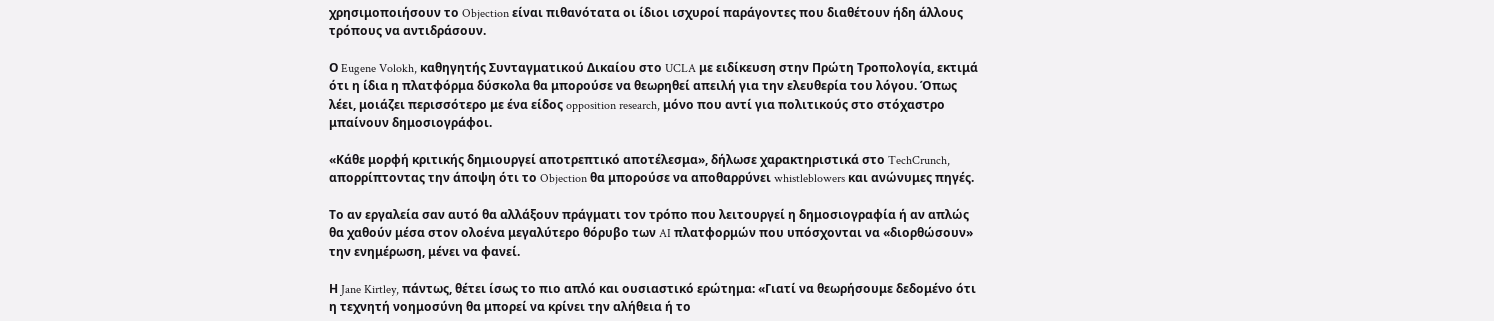χρησιμοποιήσουν το Objection είναι πιθανότατα οι ίδιοι ισχυροί παράγοντες που διαθέτουν ήδη άλλους τρόπους να αντιδράσουν.

Ο Eugene Volokh, καθηγητής Συνταγματικού Δικαίου στο UCLA με ειδίκευση στην Πρώτη Τροπολογία, εκτιμά ότι η ίδια η πλατφόρμα δύσκολα θα μπορούσε να θεωρηθεί απειλή για την ελευθερία του λόγου. Όπως λέει, μοιάζει περισσότερο με ένα είδος opposition research, μόνο που αντί για πολιτικούς στο στόχαστρο μπαίνουν δημοσιογράφοι.

«Κάθε μορφή κριτικής δημιουργεί αποτρεπτικό αποτέλεσμα», δήλωσε χαρακτηριστικά στο TechCrunch, απορρίπτοντας την άποψη ότι το Objection θα μπορούσε να αποθαρρύνει whistleblowers και ανώνυμες πηγές.

Το αν εργαλεία σαν αυτό θα αλλάξουν πράγματι τον τρόπο που λειτουργεί η δημοσιογραφία ή αν απλώς θα χαθούν μέσα στον ολοένα μεγαλύτερο θόρυβο των AI πλατφορμών που υπόσχονται να «διορθώσουν» την ενημέρωση, μένει να φανεί.

Η Jane Kirtley, πάντως, θέτει ίσως το πιο απλό και ουσιαστικό ερώτημα: «Γιατί να θεωρήσουμε δεδομένο ότι η τεχνητή νοημοσύνη θα μπορεί να κρίνει την αλήθεια ή το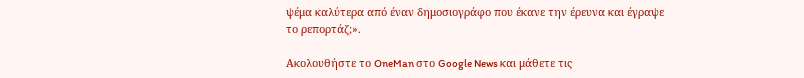ψέμα καλύτερα από έναν δημοσιογράφο που έκανε την έρευνα και έγραψε το ρεπορτάζ;».

Ακολουθήστε το OneMan στο Google News και μάθετε τις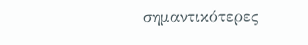σημαντικότερες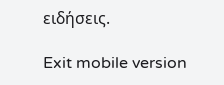ειδήσεις.

Exit mobile version